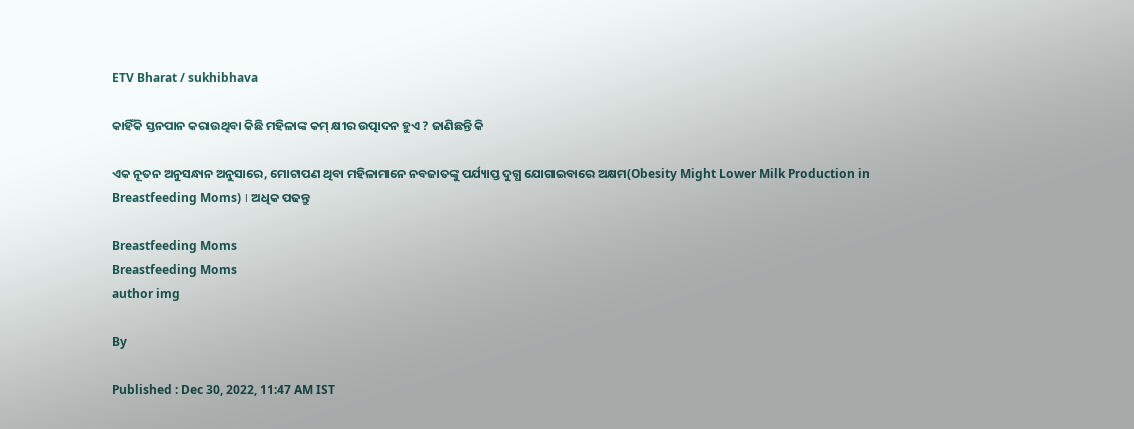ETV Bharat / sukhibhava

କାହିଁକି ସ୍ତନପାନ କରାଉଥିବା କିଛି ମହିଳାଙ୍କ କମ୍ କ୍ଷୀର ଉତ୍ପାଦନ ହୁଏ ? ଜାଣିଛନ୍ତି କି

ଏକ ନୂତନ ଅନୁସନ୍ଧାନ ଅନୁସାରେ, ମୋଟାପଣ ଥିବା ମହିଳାମାନେ ନବଜାତଙ୍କୁ ପର୍ଯ୍ୟାପ୍ତ ଦୁଗ୍ଧ ଯୋଗାଇବାରେ ଅକ୍ଷମ(Obesity Might Lower Milk Production in Breastfeeding Moms) । ଅଧିକ ପଢନ୍ତୁ

Breastfeeding Moms
Breastfeeding Moms
author img

By

Published : Dec 30, 2022, 11:47 AM IST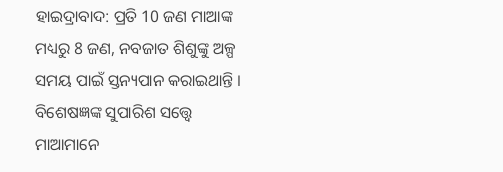ହାଇଦ୍ରାବାଦ: ପ୍ରତି 10 ଜଣ ମାଆଙ୍କ ମଧ୍ୟରୁ 8 ଜଣ, ନବଜାତ ଶିଶୁଙ୍କୁ ଅଳ୍ପ ସମୟ ପାଇଁ ସ୍ତନ୍ୟପାନ କରାଇଥାନ୍ତି । ବିଶେଷଜ୍ଞଙ୍କ ସୁପାରିଶ ସତ୍ତ୍ବେ ମାଆମାନେ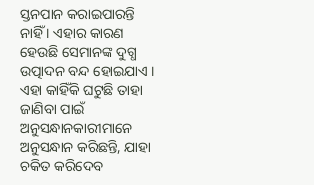ସ୍ତନପାନ କରାଇପାରନ୍ତି ନାହିଁ । ଏହାର କାରଣ ହେଉଛି ସେମାନଙ୍କ ଦୁଗ୍ଧ ଉତ୍ପାଦନ ବନ୍ଦ ହୋଇଯାଏ । ଏହା କାହିଁକି ଘଟୁଛି ତାହା ଜାଣିବା ପାଇଁ ଅନୁସନ୍ଧାନକାରୀମାନେ ଅନୁସନ୍ଧାନ କରିଛନ୍ତି, ଯାହା ଚକିତ କରିଦେବ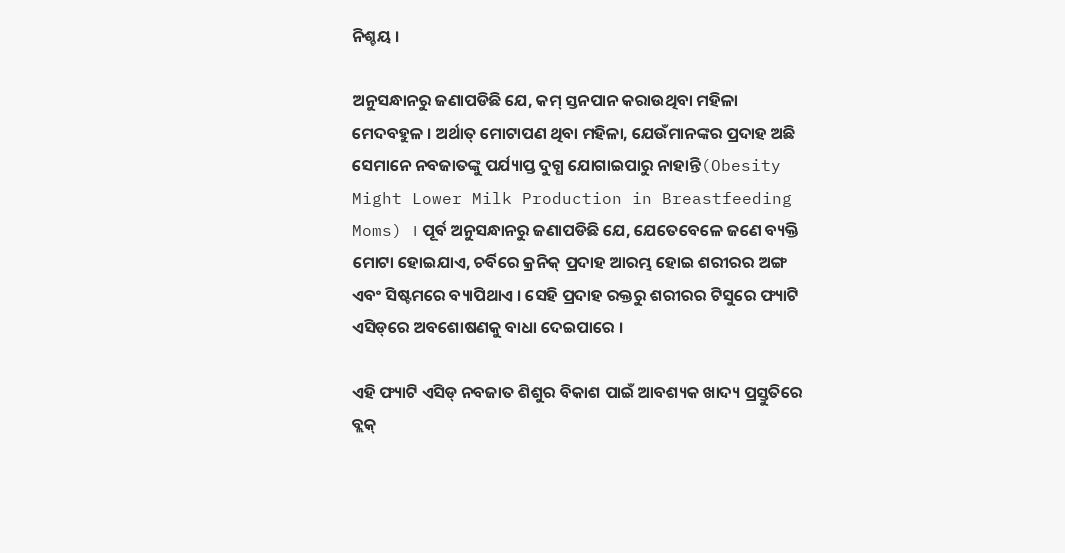ନିଶ୍ଚୟ ।

ଅନୁସନ୍ଧାନରୁ ଜଣାପଡିଛି ଯେ, କମ୍ ସ୍ତନପାନ କରାଉଥିବା ମହିଳା ମେଦବହୁଳ । ଅର୍ଥାତ୍ ମୋଟାପଣ ଥିବା ମହିଳା, ଯେଉଁମାନଙ୍କର ପ୍ରଦାହ ଅଛି ସେମାନେ ନବଜାତଙ୍କୁ ପର୍ଯ୍ୟାପ୍ତ ଦୁଗ୍ଧ ଯୋଗାଇପାରୁ ନାହାନ୍ତି(Obesity Might Lower Milk Production in Breastfeeding Moms) । ପୂର୍ବ ଅନୁସନ୍ଧାନରୁ ଜଣାପଡିଛି ଯେ, ଯେତେବେଳେ ଜଣେ ବ୍ୟକ୍ତି ମୋଟା ହୋଇଯାଏ, ଚର୍ବିରେ କ୍ରନିକ୍ ପ୍ରଦାହ ଆରମ୍ଭ ହୋଇ ଶରୀରର ଅଙ୍ଗ ଏବଂ ସିଷ୍ଟମରେ ବ୍ୟାପିଥାଏ । ସେହି ପ୍ରଦାହ ରକ୍ତରୁ ଶରୀରର ଟିସୁରେ ଫ୍ୟାଟି ଏସିଡ୍‌ରେ ଅବଶୋଷଣକୁ ବାଧା ଦେଇପାରେ ।

ଏହି ଫ୍ୟାଟି ଏସିଡ୍ ନବଜାତ ଶିଶୁର ବିକାଶ ପାଇଁ ଆବଶ୍ୟକ ଖାଦ୍ୟ ପ୍ରସ୍ତୁତିରେ ବ୍ଲକ୍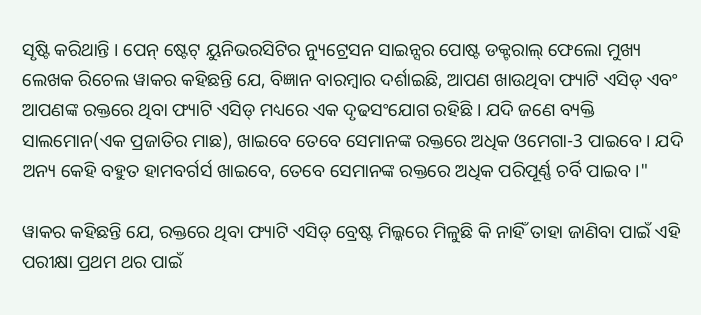ସୃଷ୍ଟି କରିଥାନ୍ତି । ପେନ୍ ଷ୍ଟେଟ୍ ୟୁନିଭରସିଟିର ନ୍ୟୁଟ୍ରେସନ ସାଇନ୍ସର ପୋଷ୍ଟ ଡକ୍ଟରାଲ୍ ଫେଲୋ ମୁଖ୍ୟ ଲେଖକ ରିଚେଲ ୱାକର କହିଛନ୍ତି ଯେ, ବିଜ୍ଞାନ ବାରମ୍ବାର ଦର୍ଶାଇଛି, ଆପଣ ଖାଉଥିବା ଫ୍ୟାଟି ଏସିଡ୍ ଏବଂ ଆପଣଙ୍କ ରକ୍ତରେ ଥିବା ଫ୍ୟାଟି ଏସିଡ୍ ମଧ୍ୟରେ ଏକ ଦୃଢସଂଯୋଗ ରହିଛି । ଯଦି ଜଣେ ବ୍ୟକ୍ତି ସାଲମୋନ(ଏକ ପ୍ରଜାତିର ମାଛ), ଖାଇବେ ତେବେ ସେମାନଙ୍କ ରକ୍ତରେ ଅଧିକ ଓମେଗା-3 ପାଇବେ । ଯଦି ଅନ୍ୟ କେହି ବହୁତ ହାମବର୍ଗର୍ସ ଖାଇବେ, ତେବେ ସେମାନଙ୍କ ରକ୍ତରେ ଅଧିକ ପରିପୂର୍ଣ୍ଣ ଚର୍ବି ପାଇବ ।"

ୱାକର କହିଛନ୍ତି ଯେ, ରକ୍ତରେ ଥିବା ଫ୍ୟାଟି ଏସିଡ୍ ବ୍ରେଷ୍ଟ ମିଲ୍କରେ ମିଳୁଛି କି ନାହିଁ ତାହା ଜାଣିବା ପାଇଁ ଏହି ପରୀକ୍ଷା ପ୍ରଥମ ଥର ପାଇଁ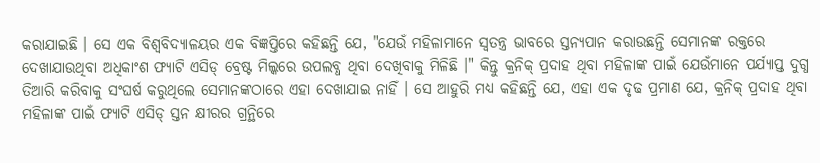କରାଯାଇଛି । ସେ ଏକ ବିଶ୍ୱବିଦ୍ୟାଳୟର ଏକ ବିଜ୍ଞପ୍ତିରେ କହିଛନ୍ତି ଯେ, "ଯେଉଁ ମହିଳାମାନେ ସ୍ବତନ୍ତ୍ର ଭାବରେ ସ୍ତନ୍ୟପାନ କରାଉଛନ୍ତି ସେମାନଙ୍କ ରକ୍ତରେ ଦେଖାଯାଉଥିବା ଅଧିକାଂଶ ଫ୍ୟାଟି ଏସିଡ୍ ବ୍ରେଷ୍ଟ ମିଲ୍କରେ ଉପଲବ୍ଧ ଥିବା ଦେଖିବାକୁ ମିଳିଛି ।" କିନ୍ତୁ କ୍ରନିକ୍ ପ୍ରଦାହ ଥିବା ମହିଳାଙ୍କ ପାଇଁ ଯେଉଁମାନେ ପର୍ଯ୍ୟାପ୍ତ ଦୁଗ୍ଧ ତିଆରି କରିବାକୁ ସଂଘର୍ଷ କରୁଥିଲେ ସେମାନଙ୍କଠାରେ ଏହା ଦେଖାଯାଇ ନାହିଁ । ସେ ଆହୁରି ମଧ୍ୟ କହିଛନ୍ତି ଯେ, ଏହା ଏକ ଦୃଢ ପ୍ରମାଣ ଯେ, କ୍ରନିକ୍ ପ୍ରଦାହ ଥିବା ମହିଳାଙ୍କ ପାଇଁ ଫ୍ୟାଟି ଏସିଡ୍ ସ୍ତନ କ୍ଷୀରର ଗ୍ରନ୍ଥିରେ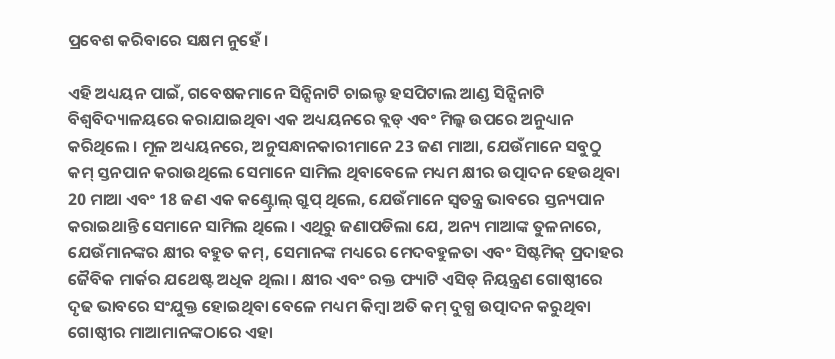ପ୍ରବେଶ କରିବାରେ ସକ୍ଷମ ନୁହେଁ ।

ଏହି ଅଧ୍ୟୟନ ପାଇଁ, ଗବେଷକମାନେ ସିନ୍ସିନାଟି ଚାଇଲ୍ଡ ହସପିଟାଲ ଆଣ୍ଡ ସିନ୍ସିନାଟି ବିଶ୍ୱବିଦ୍ୟାଳୟରେ କରାଯାଇଥିବା ଏକ ଅଧ୍ୟୟନରେ ବ୍ଲଡ୍ ଏବଂ ମିଲ୍କ ଉପରେ ଅନୁଧ୍ୟାନ କରିଥିଲେ । ମୂଳ ଅଧ୍ୟୟନରେ, ଅନୁସନ୍ଧାନକାରୀମାନେ 23 ଜଣ ମାଆ, ଯେଉଁମାନେ ସବୁଠୁ କମ୍ ସ୍ତନପାନ କରାଉଥିଲେ ସେମାନେ ସାମିଲ ଥିବାବେଳେ ମଧ୍ୟମ କ୍ଷୀର ଉତ୍ପାଦନ ହେଉଥିବା 20 ମାଆ ଏବଂ 18 ଜଣ ଏକ କଣ୍ଟ୍ରୋଲ୍ ଗ୍ରୁପ୍ ଥିଲେ, ଯେଉଁମାନେ ସ୍ୱତନ୍ତ୍ର ଭାବରେ ସ୍ତନ୍ୟପାନ କରାଇଥାନ୍ତି ସେମାନେ ସାମିଲ ଥିଲେ । ଏଥିରୁ ଜଣାପଡିଲା ଯେ, ଅନ୍ୟ ମାଆଙ୍କ ତୁଳନାରେ, ଯେଉଁମାନଙ୍କର କ୍ଷୀର ବହୁତ କମ୍, ସେମାନଙ୍କ ମଧ୍ୟରେ ମେଦବହୁଳତା ଏବଂ ସିଷ୍ଟମିକ୍ ପ୍ରଦାହର ଜୈବିକ ମାର୍କର ଯଥେଷ୍ଟ ଅଧିକ ଥିଲା । କ୍ଷୀର ଏବଂ ରକ୍ତ ଫ୍ୟାଟି ଏସିଡ୍ ନିୟନ୍ତ୍ରଣ ଗୋଷ୍ଠୀରେ ଦୃଢ ଭାବରେ ସଂଯୁକ୍ତ ହୋଇଥିବା ବେଳେ ମଧ୍ୟମ କିମ୍ବା ଅତି କମ୍ ଦୁଗ୍ଧ ଉତ୍ପାଦନ କରୁଥିବା ଗୋଷ୍ଠୀର ମାଆମାନଙ୍କଠାରେ ଏହା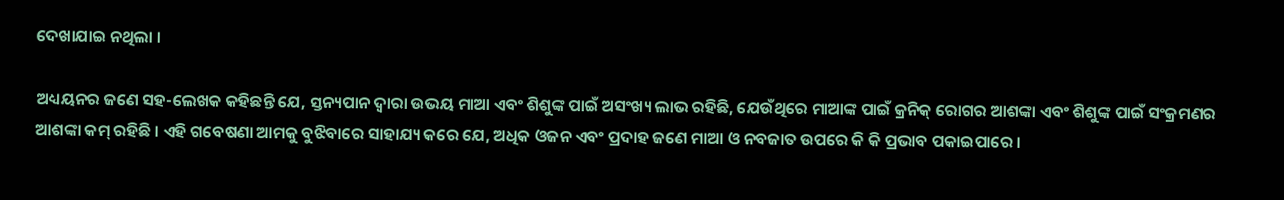ଦେଖାଯାଇ ନଥିଲା ।

ଅଧ୍ୟୟନର ଜଣେ ସହ-ଲେଖକ କହିଛନ୍ତି ଯେ, ସ୍ତନ୍ୟପାନ ଦ୍ବାରା ଉଭୟ ମାଆ ଏବଂ ଶିଶୁଙ୍କ ପାଇଁ ଅସଂଖ୍ୟ ଲାଭ ରହିଛି, ଯେଉଁଥିରେ ମାଆଙ୍କ ପାଇଁ କ୍ରନିକ୍ ରୋଗର ଆଶଙ୍କା ଏବଂ ଶିଶୁଙ୍କ ପାଇଁ ସଂକ୍ରମଣର ଆଶଙ୍କା କମ୍ ରହିଛି । ଏହି ଗବେଷଣା ଆମକୁ ବୁଝିବାରେ ସାହାଯ୍ୟ କରେ ଯେ, ଅଧିକ ଓଜନ ଏବଂ ପ୍ରଦାହ ଜଣେ ମାଆ ଓ ନବଜାତ ଉପରେ କି କି ପ୍ରଭାବ ପକାଇପାରେ ।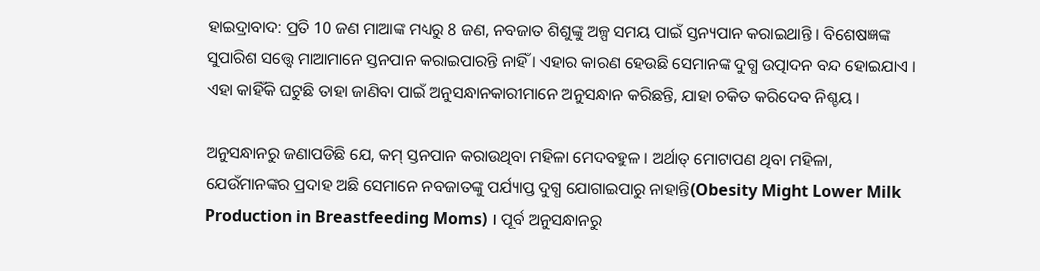ହାଇଦ୍ରାବାଦ: ପ୍ରତି 10 ଜଣ ମାଆଙ୍କ ମଧ୍ୟରୁ 8 ଜଣ, ନବଜାତ ଶିଶୁଙ୍କୁ ଅଳ୍ପ ସମୟ ପାଇଁ ସ୍ତନ୍ୟପାନ କରାଇଥାନ୍ତି । ବିଶେଷଜ୍ଞଙ୍କ ସୁପାରିଶ ସତ୍ତ୍ବେ ମାଆମାନେ ସ୍ତନପାନ କରାଇପାରନ୍ତି ନାହିଁ । ଏହାର କାରଣ ହେଉଛି ସେମାନଙ୍କ ଦୁଗ୍ଧ ଉତ୍ପାଦନ ବନ୍ଦ ହୋଇଯାଏ । ଏହା କାହିଁକି ଘଟୁଛି ତାହା ଜାଣିବା ପାଇଁ ଅନୁସନ୍ଧାନକାରୀମାନେ ଅନୁସନ୍ଧାନ କରିଛନ୍ତି, ଯାହା ଚକିତ କରିଦେବ ନିଶ୍ଚୟ ।

ଅନୁସନ୍ଧାନରୁ ଜଣାପଡିଛି ଯେ, କମ୍ ସ୍ତନପାନ କରାଉଥିବା ମହିଳା ମେଦବହୁଳ । ଅର୍ଥାତ୍ ମୋଟାପଣ ଥିବା ମହିଳା, ଯେଉଁମାନଙ୍କର ପ୍ରଦାହ ଅଛି ସେମାନେ ନବଜାତଙ୍କୁ ପର୍ଯ୍ୟାପ୍ତ ଦୁଗ୍ଧ ଯୋଗାଇପାରୁ ନାହାନ୍ତି(Obesity Might Lower Milk Production in Breastfeeding Moms) । ପୂର୍ବ ଅନୁସନ୍ଧାନରୁ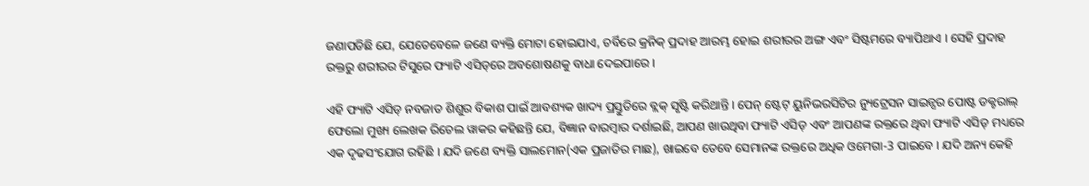ଜଣାପଡିଛି ଯେ, ଯେତେବେଳେ ଜଣେ ବ୍ୟକ୍ତି ମୋଟା ହୋଇଯାଏ, ଚର୍ବିରେ କ୍ରନିକ୍ ପ୍ରଦାହ ଆରମ୍ଭ ହୋଇ ଶରୀରର ଅଙ୍ଗ ଏବଂ ସିଷ୍ଟମରେ ବ୍ୟାପିଥାଏ । ସେହି ପ୍ରଦାହ ରକ୍ତରୁ ଶରୀରର ଟିସୁରେ ଫ୍ୟାଟି ଏସିଡ୍‌ରେ ଅବଶୋଷଣକୁ ବାଧା ଦେଇପାରେ ।

ଏହି ଫ୍ୟାଟି ଏସିଡ୍ ନବଜାତ ଶିଶୁର ବିକାଶ ପାଇଁ ଆବଶ୍ୟକ ଖାଦ୍ୟ ପ୍ରସ୍ତୁତିରେ ବ୍ଲକ୍ ସୃଷ୍ଟି କରିଥାନ୍ତି । ପେନ୍ ଷ୍ଟେଟ୍ ୟୁନିଭରସିଟିର ନ୍ୟୁଟ୍ରେସନ ସାଇନ୍ସର ପୋଷ୍ଟ ଡକ୍ଟରାଲ୍ ଫେଲୋ ମୁଖ୍ୟ ଲେଖକ ରିଚେଲ ୱାକର କହିଛନ୍ତି ଯେ, ବିଜ୍ଞାନ ବାରମ୍ବାର ଦର୍ଶାଇଛି, ଆପଣ ଖାଉଥିବା ଫ୍ୟାଟି ଏସିଡ୍ ଏବଂ ଆପଣଙ୍କ ରକ୍ତରେ ଥିବା ଫ୍ୟାଟି ଏସିଡ୍ ମଧ୍ୟରେ ଏକ ଦୃଢସଂଯୋଗ ରହିଛି । ଯଦି ଜଣେ ବ୍ୟକ୍ତି ସାଲମୋନ(ଏକ ପ୍ରଜାତିର ମାଛ), ଖାଇବେ ତେବେ ସେମାନଙ୍କ ରକ୍ତରେ ଅଧିକ ଓମେଗା-3 ପାଇବେ । ଯଦି ଅନ୍ୟ କେହି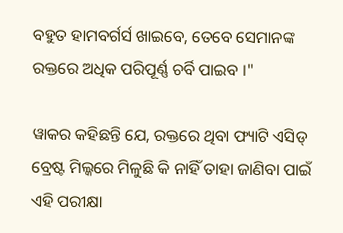ବହୁତ ହାମବର୍ଗର୍ସ ଖାଇବେ, ତେବେ ସେମାନଙ୍କ ରକ୍ତରେ ଅଧିକ ପରିପୂର୍ଣ୍ଣ ଚର୍ବି ପାଇବ ।"

ୱାକର କହିଛନ୍ତି ଯେ, ରକ୍ତରେ ଥିବା ଫ୍ୟାଟି ଏସିଡ୍ ବ୍ରେଷ୍ଟ ମିଲ୍କରେ ମିଳୁଛି କି ନାହିଁ ତାହା ଜାଣିବା ପାଇଁ ଏହି ପରୀକ୍ଷା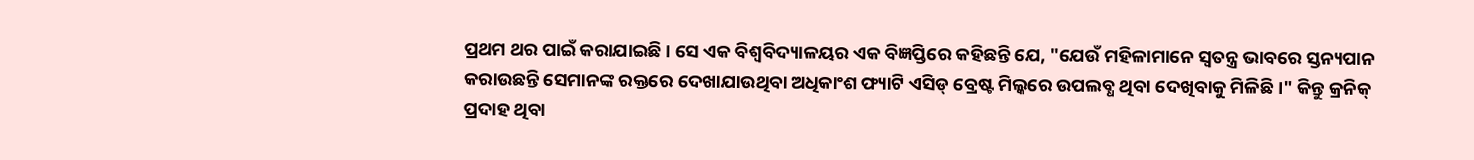ପ୍ରଥମ ଥର ପାଇଁ କରାଯାଇଛି । ସେ ଏକ ବିଶ୍ୱବିଦ୍ୟାଳୟର ଏକ ବିଜ୍ଞପ୍ତିରେ କହିଛନ୍ତି ଯେ, "ଯେଉଁ ମହିଳାମାନେ ସ୍ବତନ୍ତ୍ର ଭାବରେ ସ୍ତନ୍ୟପାନ କରାଉଛନ୍ତି ସେମାନଙ୍କ ରକ୍ତରେ ଦେଖାଯାଉଥିବା ଅଧିକାଂଶ ଫ୍ୟାଟି ଏସିଡ୍ ବ୍ରେଷ୍ଟ ମିଲ୍କରେ ଉପଲବ୍ଧ ଥିବା ଦେଖିବାକୁ ମିଳିଛି ।" କିନ୍ତୁ କ୍ରନିକ୍ ପ୍ରଦାହ ଥିବା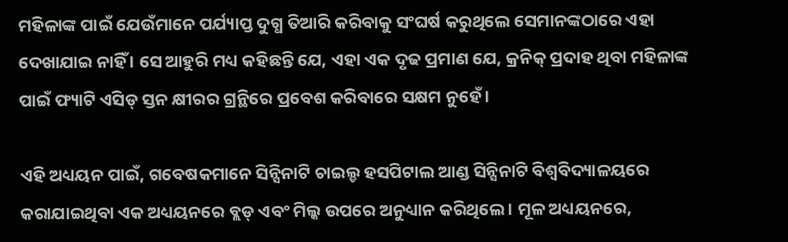ମହିଳାଙ୍କ ପାଇଁ ଯେଉଁମାନେ ପର୍ଯ୍ୟାପ୍ତ ଦୁଗ୍ଧ ତିଆରି କରିବାକୁ ସଂଘର୍ଷ କରୁଥିଲେ ସେମାନଙ୍କଠାରେ ଏହା ଦେଖାଯାଇ ନାହିଁ । ସେ ଆହୁରି ମଧ୍ୟ କହିଛନ୍ତି ଯେ, ଏହା ଏକ ଦୃଢ ପ୍ରମାଣ ଯେ, କ୍ରନିକ୍ ପ୍ରଦାହ ଥିବା ମହିଳାଙ୍କ ପାଇଁ ଫ୍ୟାଟି ଏସିଡ୍ ସ୍ତନ କ୍ଷୀରର ଗ୍ରନ୍ଥିରେ ପ୍ରବେଶ କରିବାରେ ସକ୍ଷମ ନୁହେଁ ।

ଏହି ଅଧ୍ୟୟନ ପାଇଁ, ଗବେଷକମାନେ ସିନ୍ସିନାଟି ଚାଇଲ୍ଡ ହସପିଟାଲ ଆଣ୍ଡ ସିନ୍ସିନାଟି ବିଶ୍ୱବିଦ୍ୟାଳୟରେ କରାଯାଇଥିବା ଏକ ଅଧ୍ୟୟନରେ ବ୍ଲଡ୍ ଏବଂ ମିଲ୍କ ଉପରେ ଅନୁଧ୍ୟାନ କରିଥିଲେ । ମୂଳ ଅଧ୍ୟୟନରେ,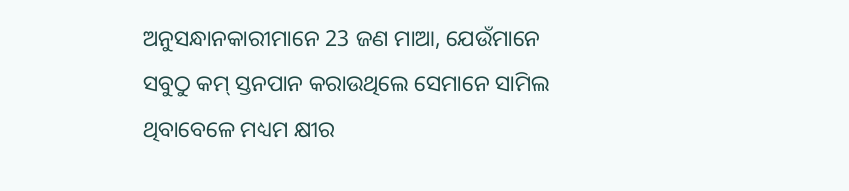ଅନୁସନ୍ଧାନକାରୀମାନେ 23 ଜଣ ମାଆ, ଯେଉଁମାନେ ସବୁଠୁ କମ୍ ସ୍ତନପାନ କରାଉଥିଲେ ସେମାନେ ସାମିଲ ଥିବାବେଳେ ମଧ୍ୟମ କ୍ଷୀର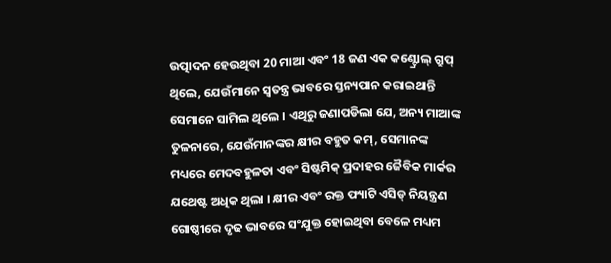ଉତ୍ପାଦନ ହେଉଥିବା 20 ମାଆ ଏବଂ 18 ଜଣ ଏକ କଣ୍ଟ୍ରୋଲ୍ ଗ୍ରୁପ୍ ଥିଲେ, ଯେଉଁମାନେ ସ୍ୱତନ୍ତ୍ର ଭାବରେ ସ୍ତନ୍ୟପାନ କରାଇଥାନ୍ତି ସେମାନେ ସାମିଲ ଥିଲେ । ଏଥିରୁ ଜଣାପଡିଲା ଯେ, ଅନ୍ୟ ମାଆଙ୍କ ତୁଳନାରେ, ଯେଉଁମାନଙ୍କର କ୍ଷୀର ବହୁତ କମ୍, ସେମାନଙ୍କ ମଧ୍ୟରେ ମେଦବହୁଳତା ଏବଂ ସିଷ୍ଟମିକ୍ ପ୍ରଦାହର ଜୈବିକ ମାର୍କର ଯଥେଷ୍ଟ ଅଧିକ ଥିଲା । କ୍ଷୀର ଏବଂ ରକ୍ତ ଫ୍ୟାଟି ଏସିଡ୍ ନିୟନ୍ତ୍ରଣ ଗୋଷ୍ଠୀରେ ଦୃଢ ଭାବରେ ସଂଯୁକ୍ତ ହୋଇଥିବା ବେଳେ ମଧ୍ୟମ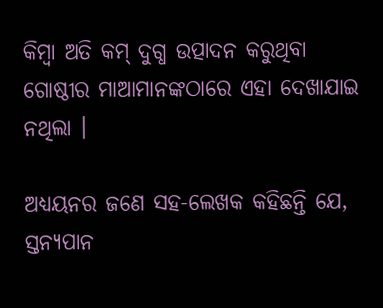କିମ୍ବା ଅତି କମ୍ ଦୁଗ୍ଧ ଉତ୍ପାଦନ କରୁଥିବା ଗୋଷ୍ଠୀର ମାଆମାନଙ୍କଠାରେ ଏହା ଦେଖାଯାଇ ନଥିଲା ।

ଅଧ୍ୟୟନର ଜଣେ ସହ-ଲେଖକ କହିଛନ୍ତି ଯେ, ସ୍ତନ୍ୟପାନ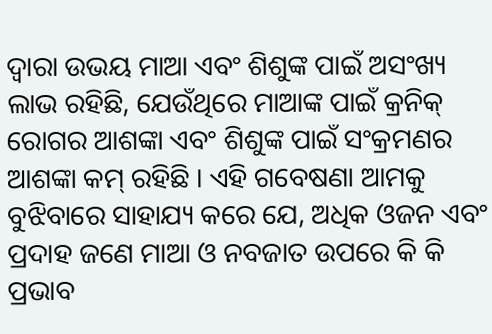ଦ୍ବାରା ଉଭୟ ମାଆ ଏବଂ ଶିଶୁଙ୍କ ପାଇଁ ଅସଂଖ୍ୟ ଲାଭ ରହିଛି, ଯେଉଁଥିରେ ମାଆଙ୍କ ପାଇଁ କ୍ରନିକ୍ ରୋଗର ଆଶଙ୍କା ଏବଂ ଶିଶୁଙ୍କ ପାଇଁ ସଂକ୍ରମଣର ଆଶଙ୍କା କମ୍ ରହିଛି । ଏହି ଗବେଷଣା ଆମକୁ ବୁଝିବାରେ ସାହାଯ୍ୟ କରେ ଯେ, ଅଧିକ ଓଜନ ଏବଂ ପ୍ରଦାହ ଜଣେ ମାଆ ଓ ନବଜାତ ଉପରେ କି କି ପ୍ରଭାବ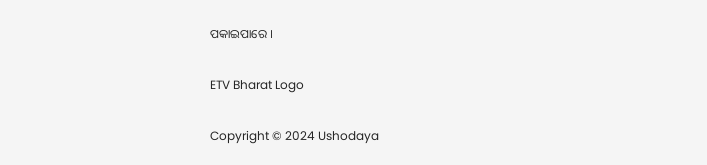ପକାଇପାରେ ।

ETV Bharat Logo

Copyright © 2024 Ushodaya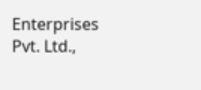Enterprises Pvt. Ltd.,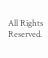All Rights Reserved.